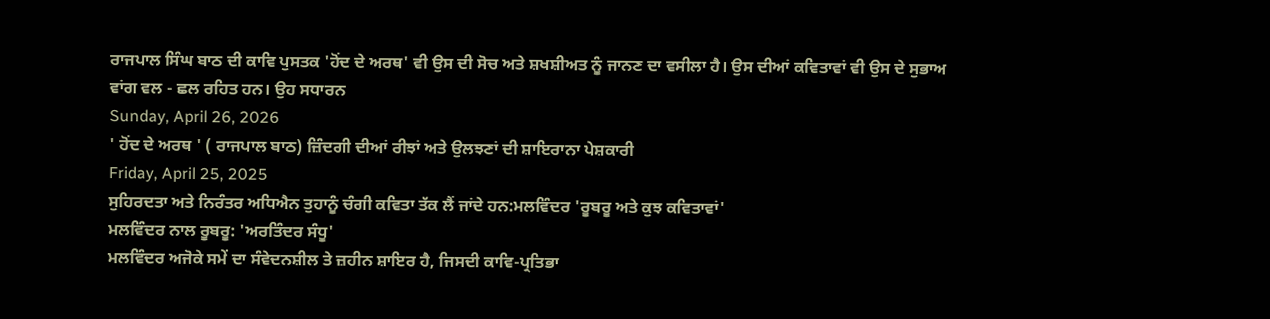ਰਾਜਪਾਲ ਸਿੰਘ ਬਾਠ ਦੀ ਕਾਵਿ ਪੁਸਤਕ 'ਹੋਂਦ ਦੇ ਅਰਥ' ਵੀ ਉਸ ਦੀ ਸੋਚ ਅਤੇ ਸ਼ਖਸ਼ੀਅਤ ਨੂੰ ਜਾਨਣ ਦਾ ਵਸੀਲਾ ਹੈ। ਉਸ ਦੀਆਂ ਕਵਿਤਾਵਾਂ ਵੀ ਉਸ ਦੇ ਸੁਭਾਅ ਵਾਂਗ ਵਲ - ਛਲ ਰਹਿਤ ਹਨ। ਉਹ ਸਧਾਰਨ
Sunday, April 26, 2026
' ਹੋਂਦ ਦੇ ਅਰਥ ' ( ਰਾਜਪਾਲ ਬਾਠ) ਜ਼ਿੰਦਗੀ ਦੀਆਂ ਰੀਝਾਂ ਅਤੇ ਉਲਝਣਾਂ ਦੀ ਸ਼ਾਇਰਾਨਾ ਪੇਸ਼ਕਾਰੀ
Friday, April 25, 2025
ਸੁਹਿਰਦਤਾ ਅਤੇ ਨਿਰੰਤਰ ਅਧਿਐਨ ਤੁਹਾਨੂੰ ਚੰਗੀ ਕਵਿਤਾ ਤੱਕ ਲੈਂ ਜਾਂਦੇ ਹਨ:ਮਲਵਿੰਦਰ 'ਰੂਬਰੂ ਅਤੇ ਕੁਝ ਕਵਿਤਾਵਾਂ'
ਮਲਵਿੰਦਰ ਨਾਲ ਰੂਬਰੂ: 'ਅਰਤਿੰਦਰ ਸੰਧੂ'
ਮਲਵਿੰਦਰ ਅਜੋਕੇ ਸਮੇਂ ਦਾ ਸੰਵੇਦਨਸ਼ੀਲ ਤੇ ਜ਼ਹੀਨ ਸ਼ਾਇਰ ਹੈ, ਜਿਸਦੀ ਕਾਵਿ-ਪ੍ਰਤਿਭਾ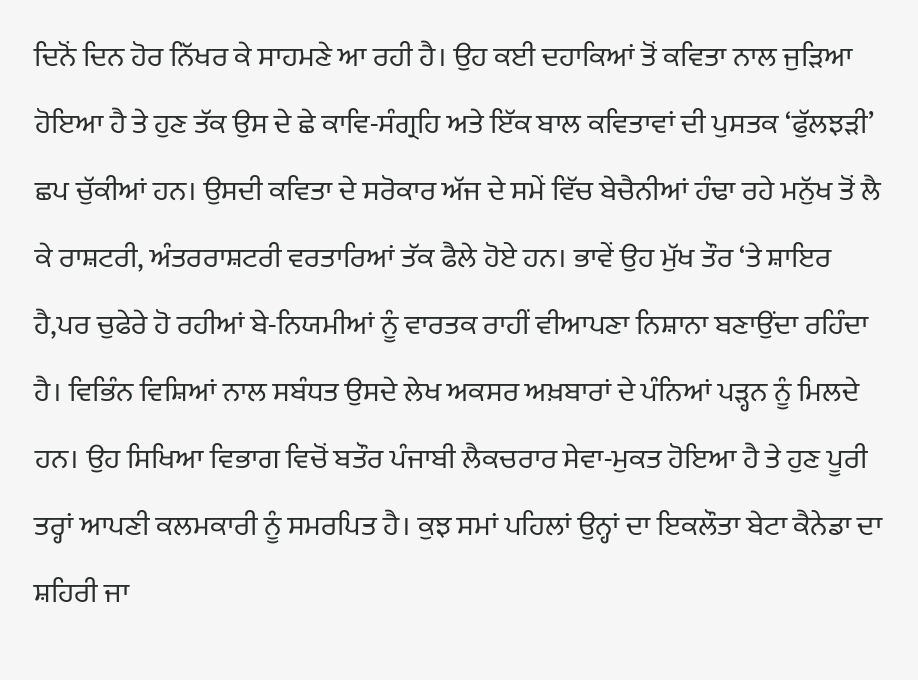ਦਿਨੋਂ ਦਿਨ ਹੋਰ ਨਿੱਖਰ ਕੇ ਸਾਹਮਣੇ ਆ ਰਹੀ ਹੈ। ਉਹ ਕਈ ਦਹਾਕਿਆਂ ਤੋਂ ਕਵਿਤਾ ਨਾਲ ਜੁੜਿਆ ਹੋਇਆ ਹੈ ਤੇ ਹੁਣ ਤੱਕ ਉਸ ਦੇ ਛੇ ਕਾਵਿ-ਸੰਗ੍ਰਹਿ ਅਤੇ ਇੱਕ ਬਾਲ ਕਵਿਤਾਵਾਂ ਦੀ ਪੁਸਤਕ ‘ਫੁੱਲਝੜੀ’ ਛਪ ਚੁੱਕੀਆਂ ਹਨ। ਉਸਦੀ ਕਵਿਤਾ ਦੇ ਸਰੋਕਾਰ ਅੱਜ ਦੇ ਸਮੇਂ ਵਿੱਚ ਬੇਚੈਨੀਆਂ ਹੰਢਾ ਰਹੇ ਮਨੁੱਖ ਤੋਂ ਲੈ ਕੇ ਰਾਸ਼ਟਰੀ, ਅੰਤਰਰਾਸ਼ਟਰੀ ਵਰਤਾਰਿਆਂ ਤੱਕ ਫੈਲੇ ਹੋਏ ਹਨ। ਭਾਵੇਂ ਉਹ ਮੁੱਖ ਤੌਰ ‘ਤੇ ਸ਼ਾਇਰ ਹੈ,ਪਰ ਚੁਫੇਰੇ ਹੋ ਰਹੀਆਂ ਬੇ-ਨਿਯਮੀਆਂ ਨੂੰ ਵਾਰਤਕ ਰਾਹੀਂ ਵੀਆਪਣਾ ਨਿਸ਼ਾਨਾ ਬਣਾਉਂਦਾ ਰਹਿੰਦਾ ਹੈ। ਵਿਭਿੰਨ ਵਿਸ਼ਿਆਂ ਨਾਲ ਸਬੰਧਤ ਉਸਦੇ ਲੇਖ ਅਕਸਰ ਅਖ਼ਬਾਰਾਂ ਦੇ ਪੰਨਿਆਂ ਪੜ੍ਹਨ ਨੂੰ ਮਿਲਦੇ ਹਨ। ਉਹ ਸਿਖਿਆ ਵਿਭਾਗ ਵਿਚੋਂ ਬਤੌਰ ਪੰਜਾਬੀ ਲੈਕਚਰਾਰ ਸੇਵਾ-ਮੁਕਤ ਹੋਇਆ ਹੈ ਤੇ ਹੁਣ ਪੂਰੀ ਤਰ੍ਹਾਂ ਆਪਣੀ ਕਲਮਕਾਰੀ ਨੂੰ ਸਮਰਪਿਤ ਹੈ। ਕੁਝ ਸਮਾਂ ਪਹਿਲਾਂ ਉਨ੍ਹਾਂ ਦਾ ਇਕਲੌਤਾ ਬੇਟਾ ਕੈਨੇਡਾ ਦਾ ਸ਼ਹਿਰੀ ਜਾ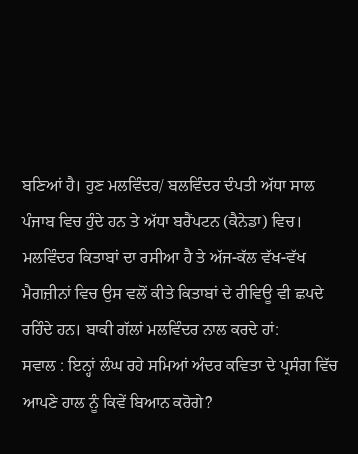ਬਣਿਆਂ ਹੈ। ਹੁਣ ਮਲਵਿੰਦਰ/ ਬਲਵਿੰਦਰ ਦੰਪਤੀ ਅੱਧਾ ਸਾਲ ਪੰਜਾਬ ਵਿਚ ਹੁੰਦੇ ਹਨ ਤੇ ਅੱਧਾ ਬਰੈਂਪਟਨ (ਕੈਨੇਡਾ) ਵਿਚ। ਮਲਵਿੰਦਰ ਕਿਤਾਬਾਂ ਦਾ ਰਸੀਆ ਹੈ ਤੇ ਅੱਜ-ਕੱਲ ਵੱਖ-ਵੱਖ ਮੈਗਜ਼ੀਨਾਂ ਵਿਚ ਉਸ ਵਲੋਂ ਕੀਤੇ ਕਿਤਾਬਾਂ ਦੇ ਰੀਵਿਊ ਵੀ ਛਪਦੇ ਰਹਿੰਦੇ ਹਨ। ਬਾਕੀ ਗੱਲਾਂ ਮਲਵਿੰਦਰ ਨਾਲ ਕਰਦੇ ਹਾਂ:
ਸਵਾਲ : ਇਨ੍ਹਾਂ ਲੰਘ ਰਹੇ ਸਮਿਆਂ ਅੰਦਰ ਕਵਿਤਾ ਦੇ ਪ੍ਰਸੰਗ ਵਿੱਚ ਆਪਣੇ ਹਾਲ ਨੂੰ ਕਿਵੇਂ ਬਿਆਨ ਕਰੋਗੇ?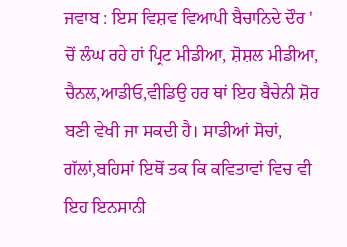ਜਵਾਬ : ਇਸ ਵਿਸ਼ਵ ਵਿਆਪੀ ਬੈਚਾਨਿਦੇ ਦੌਰ ' ਚੋਂ ਲੰਘ ਰਹੇ ਹਾਂ ਪ੍ਰਿਟ ਮੀਡੀਆ, ਸ਼ੋਸ਼ਲ ਮੀਡੀਆ, ਚੈਨਲ,ਆਡੀਓ,ਵੀਡਿਉ ਹਰ ਥਾਂ ਇਹ ਬੈਚੇਨੀ ਸ਼ੋਰ ਬਣੀ ਵੇਖੀ ਜਾ ਸਕਦੀ ਹੈ। ਸਾਡੀਆਂ ਸੋਚਾਂ, ਗੱਲਾਂ,ਬਹਿਸਾਂ ਇਥੋਂ ਤਕ ਕਿ ਕਵਿਤਾਵਾਂ ਵਿਚ ਵੀ ਇਹ ਇਨਸਾਨੀ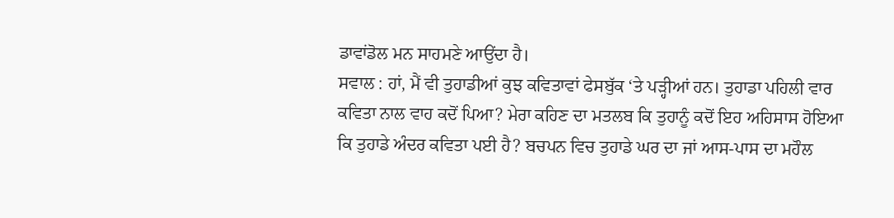ਡਾਵਾਂਡੋਲ ਮਨ ਸਾਹਮਣੇ ਆਉਂਦਾ ਹੈ।
ਸਵਾਲ : ਹਾਂ, ਮੈਂ ਵੀ ਤੁਹਾਡੀਆਂ ਕੁਝ ਕਵਿਤਾਵਾਂ ਫੇਸਬੁੱਕ ‘ਤੇ ਪੜ੍ਹੀਆਂ ਹਨ। ਤੁਹਾਡਾ ਪਹਿਲੀ ਵਾਰ ਕਵਿਤਾ ਨਾਲ ਵਾਹ ਕਦੋਂ ਪਿਆ? ਮੇਰਾ ਕਹਿਣ ਦਾ ਮਤਲਬ ਕਿ ਤੁਹਾਨੂੰ ਕਦੋਂ ਇਹ ਅਹਿਸਾਸ ਹੋਇਆ ਕਿ ਤੁਹਾਡੇ ਅੰਦਰ ਕਵਿਤਾ ਪਈ ਹੈ? ਬਚਪਨ ਵਿਚ ਤੁਹਾਡੇ ਘਰ ਦਾ ਜਾਂ ਆਸ-ਪਾਸ ਦਾ ਮਹੌਲ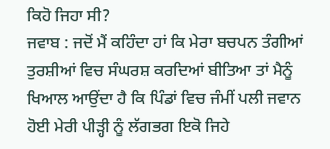ਕਿਹੋ ਜਿਹਾ ਸੀ?
ਜਵਾਬ : ਜਦੋਂ ਮੈਂ ਕਹਿੰਦਾ ਹਾਂ ਕਿ ਮੇਰਾ ਬਚਪਨ ਤੰਗੀਆਂ ਤੁਰਸ਼ੀਆਂ ਵਿਚ ਸੰਘਰਸ਼ ਕਰਦਿਆਂ ਬੀਤਿਆ ਤਾਂ ਮੈਨੂੰ ਖਿਆਲ ਆਉਂਦਾ ਹੈ ਕਿ ਪਿੰਡਾਂ ਵਿਚ ਜੰਮੀਂ ਪਲੀ ਜਵਾਨ ਹੋਈ ਮੇਰੀ ਪੀੜ੍ਹੀ ਨੂੰ ਲੱਗਭਗ ਇਕੋ ਜਿਹੇ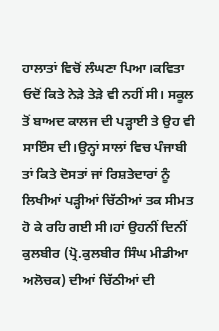ਹਾਲਾਤਾਂ ਵਿਚੋਂ ਲੰਘਣਾ ਪਿਆ।ਕਵਿਤਾ ਓਦੋਂ ਕਿਤੇ ਨੇੜੇ ਤੇੜੇ ਵੀ ਨਹੀਂ ਸੀ। ਸਕੂਲ ਤੋਂ ਬਾਅਦ ਕਾਲਜ ਦੀ ਪੜ੍ਹਾਈ ਤੇ ਉਹ ਵੀ ਸਾਇੰਸ ਦੀ।ਉਨ੍ਹਾਂ ਸਾਲਾਂ ਵਿਚ ਪੰਜਾਬੀ ਤਾਂ ਕਿਤੇ ਦੋਸਤਾਂ ਜਾਂ ਰਿਸ਼ਤੇਦਾਰਾਂ ਨੂੰ ਲਿਖੀਆਂ ਪੜ੍ਹੀਆਂ ਚਿੱਠੀਆਂ ਤਕ ਸੀਮਤ ਹੋ ਕੇ ਰਹਿ ਗਈ ਸੀ।ਹਾਂ ਉਹਨੀਂ ਦਿਨੀਂ ਕੁਲਬੀਰ (ਪ੍ਰੋ.ਕੁਲਬੀਰ ਸਿੰਘ ਮੀਡੀਆ ਅਲੋਚਕ) ਦੀਆਂ ਚਿੱਠੀਆਂ ਦੀ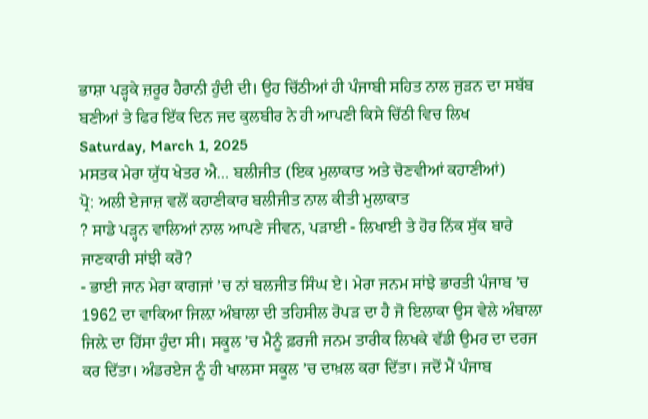ਭਾਸ਼ਾ ਪੜ੍ਹਕੇ ਜ਼ਰੂਰ ਹੈਰਾਨੀ ਹੁੰਦੀ ਦੀ। ਉਹ ਚਿੱਠੀਆਂ ਹੀ ਪੰਜਾਬੀ ਸਹਿਤ ਨਾਲ ਜੁੜਨ ਦਾ ਸਬੱਬ ਬਣੀਆਂ ਤੇ ਫਿਰ ਇੱਕ ਦਿਨ ਜਦ ਕੁਲਬੀਰ ਨੇ ਹੀ ਆਪਣੀ ਕਿਸੇ ਚਿੱਠੀ ਵਿਚ ਲਿਖ
Saturday, March 1, 2025
ਮਸਤਕ ਮੇਰਾ ਯੁੱਧ ਖੇਤਰ ਐ… ਬਲੀਜੀਤ (ਇਕ ਮੁਲਾਕਾਤ ਅਤੇ ਚੋਣਵੀਆਂ ਕਹਾਣੀਆਂ)
ਪ੍ਰੋ: ਅਲੀ ਏਜਾਜ਼ ਵਲੋਂ ਕਹਾਣੀਕਾਰ ਬਲੀਜੀਤ ਨਾਲ ਕੀਤੀ ਮੁਲਾਕਾਤ
? ਸਾਡੇ ਪੜ੍ਹਨ ਵਾਲਿਆਂ ਨਾਲ ਆਪਣੇ ਜੀਵਨ, ਪੜਾਈ - ਲਿਖਾਈ ਤੇ ਹੋਰ ਨਿੱਕ ਸੁੱਕ ਬਾਰੇ ਜਾਣਕਾਰੀ ਸਾਂਝੀ ਕਰੋ?
- ਭਾਈ ਜਾਨ ਮੇਰਾ ਕਾਗਜਾਂ ’ਚ ਨਾਂ ਬਲਜੀਤ ਸਿੰਘ ਏ। ਮੇਰਾ ਜਨਮ ਸਾਂਝੇ ਭਾਰਤੀ ਪੰਜਾਬ ’ਚ 1962 ਦਾ ਵਾਕਿਆ ਜਿਲ਼ਾ ਅੰਬਾਲਾ ਦੀ ਤਹਿਸੀਲ ਰੋਪੜ ਦਾ ਹੈ ਜੋ ਇਲਾਕਾ ਉਸ ਵੇਲੇ ਅੰਬਾਲਾ ਜਿਲ਼ੇ ਦਾ ਹਿੱਸਾ ਹੁੰਦਾ ਸੀ। ਸਕੂਲ ’ਚ ਮੈਨੂੰ ਫ਼ਰਜੀ ਜਨਮ ਤਾਰੀਕ ਲਿਖਕੇ ਵੱਡੀ ਉਮਰ ਦਾ ਦਰਜ ਕਰ ਦਿੱਤਾ। ਅੰਡਰਏਜ ਨੂੰ ਹੀ ਖਾਲਸਾ ਸਕੂਲ ’ਚ ਦਾਖ਼ਲ ਕਰਾ ਦਿੱਤਾ। ਜਦੋਂ ਮੈਂ ਪੰਜਾਬ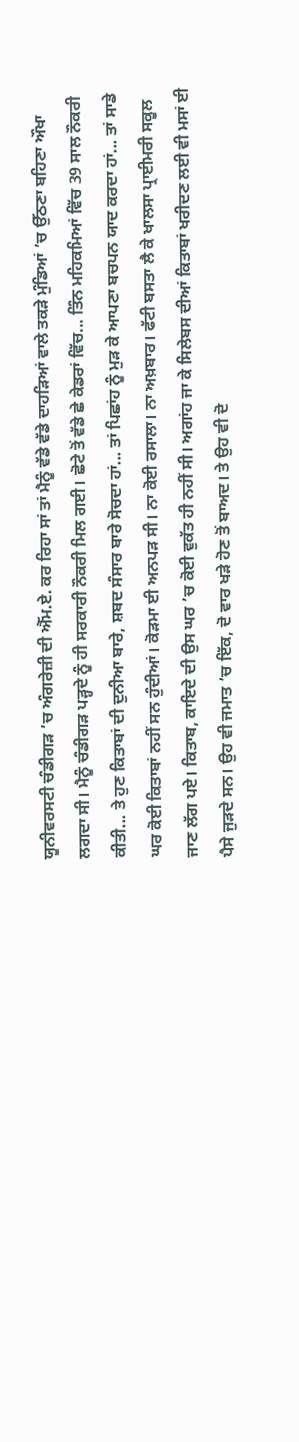ਯੂਨੀਵਰਸਟੀ ਚੰਡੀਗੜ ’ਚ ਅੰਗਰੇਜ਼ੀ ਦੀ ਐੱਮ.ਏ. ਕਰ ਰਿਹਾ ਸਾਂ ਤਾਂ ਮੈਨੂੰ ਵੱਡੇ ਵੱਡੇ ਦਾਹੜਿਆਂ ਵਾਲੇ ਤਕੜੇ ਮੁੰਡਿਆਂ ’ਚ ਉੱਠਣਾ ਬਹਿਣਾ ਔਖਾ ਲਗਦਾ ਸੀ। ਮੈਨੂੰ ਚੰਡੀਗੜ ਪੜ੍ਹਦੇ ਨੂੰ ਹੀ ਸਰਕਾਰੀ ਨੌਕਰੀ ਮਿਲ ਗਈ। ਛੋਟੇ ਤੋਂ ਵੱਡੇ ਛੇ ਕੇਡਰਾਂ ਵਿੱਚ... ਤਿੰਨ ਮਹਿਕਮਿਆਂ ਵਿੱਚ 39 ਸਾਲ ਨੌਕਰੀ ਕੀਤੀ... ਤੇ ਹੁਣ ਕਿਤਾਬਾਂ ਦੀ ਦੁਨੀਆ ਬਾਰੇ, ਸ਼ਬਦ ਸੰਸਾਰ ਬਾਰੇ ਸੋਚਦਾ ਹਾਂ... ਤਾਂ ਪਿਛਾਂਹ ਨੂੰ ਮੁੜ ਕੇ ਆਪਣਾ ਬਚਪਨ ਯਾਦ ਕਰਦਾ ਹਾਂ... ਤਾਂ ਸਾਡੇ ਘਰ ਕੋਈ ਕਿਤਾਬਾਂ ਨਹੀਂ ਸਨ ਹੁੰਦੀਆਂ। ਕੋੜਮਾ ਈ ਅਨਪੜ ਸੀ। ਨਾ ਕੋਈ ਰਸਾਲਾ। ਨਾ ਅਖ਼ਬਾਰ। ਫੱਟੀ ਬਸਤਾ ਲੈ ਕੇ ਖਾਲਸਾ ਪ੍ਰਾਈਮਰੀ ਸਕੂਲ ਜਾਣ ਲੱਗ ਪਏ। ਕਿਤਾਬ, ਕਾਇਦੇ ਦੀ ਉਸ ਘਰ ’ਚ ਕੋਈ ਵੁਕੱਤ ਹੀ ਨਹੀਂ ਸੀ। ਅਗਾਂਹ ਜਾ ਕੇ ਸਿਲੇਬਸ ਦੀਆਂ ਕਿਤਾਬਾਂ ਖਰੀਦਣ ਲਈ ਵੀ ਮਸਾਂ ਈ ਪੈਸੇ ਜੁੜਦੇ ਸਨ। ਉਹ ਵੀ ਜਮਾਤ ’ਚ ਇੱਕ, ਦੋ ਵਾਰ ਖੜੇ ਹੋਣ ਤੋਂ ਬਾਅਦ। ਤੇ ਉਹ ਵੀ ਦੋ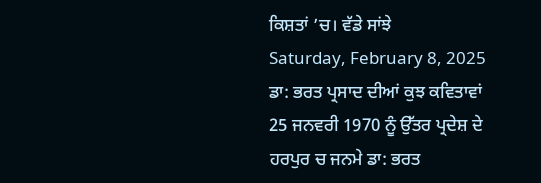ਕਿਸ਼ਤਾਂ ’ਚ। ਵੱਡੇ ਸਾਂਝੇ
Saturday, February 8, 2025
ਡਾ: ਭਰਤ ਪ੍ਰਸਾਦ ਦੀਆਂ ਕੁਝ ਕਵਿਤਾਵਾਂ
25 ਜਨਵਰੀ 1970 ਨੂੰ ਉੱਤਰ ਪ੍ਰਦੇਸ਼ ਦੇ ਹਰਪੁਰ ਚ ਜਨਮੇ ਡਾ: ਭਰਤ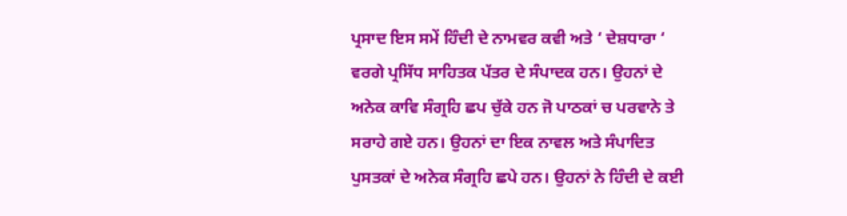ਪ੍ਰਸਾਦ ਇਸ ਸਮੇਂ ਹਿੰਦੀ ਦੇ ਨਾਮਵਰ ਕਵੀ ਅਤੇ ‘ ਦੇਸ਼ਧਾਰਾ ‘ ਵਰਗੇ ਪ੍ਰਸਿੱਧ ਸਾਹਿਤਕ ਪੱਤਰ ਦੇ ਸੰਪਾਦਕ ਹਨ। ਉਹਨਾਂ ਦੇ ਅਨੇਕ ਕਾਵਿ ਸੰਗ੍ਰਹਿ ਛਪ ਚੁੱਕੇ ਹਨ ਜੋ ਪਾਠਕਾਂ ਚ ਪਰਵਾਨੇ ਤੇ ਸਰਾਹੇ ਗਏ ਹਨ। ਉਹਨਾਂ ਦਾ ਇਕ ਨਾਵਲ ਅਤੇ ਸੰਪਾਦਿਤ ਪੁਸਤਕਾਂ ਦੇ ਅਨੇਕ ਸੰਗ੍ਰਹਿ ਛਪੇ ਹਨ। ਉਹਨਾਂ ਨੇ ਹਿੰਦੀ ਦੇ ਕਈ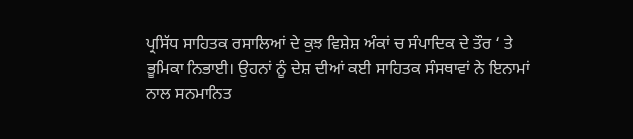ਪ੍ਰਸਿੱਧ ਸਾਹਿਤਕ ਰਸਾਲਿਆਂ ਦੇ ਕੁਝ ਵਿਸ਼ੇਸ਼ ਅੰਕਾਂ ਚ ਸੰਪਾਦਿਕ ਦੇ ਤੌਰ ‘ ਤੇ ਭੂਮਿਕਾ ਨਿਭਾਈ। ਉਹਨਾਂ ਨੂੰ ਦੇਸ਼ ਦੀਆਂ ਕਈ ਸਾਹਿਤਕ ਸੰਸਥਾਵਾਂ ਨੇ ਇਨਾਮਾਂ ਨਾਲ ਸਨਮਾਨਿਤ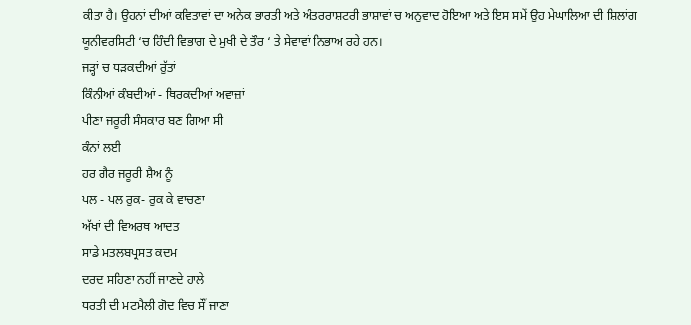ਕੀਤਾ ਹੈ। ਉਹਨਾਂ ਦੀਆਂ ਕਵਿਤਾਵਾਂ ਦਾ ਅਨੇਕ ਭਾਰਤੀ ਅਤੇ ਅੰਤਰਰਾਸ਼ਟਰੀ ਭਾਸ਼ਾਵਾਂ ਚ ਅਨੁਵਾਦ ਹੋਇਆ ਅਤੇ ਇਸ ਸਮੇਂ ਉਹ ਮੇਘਾਲਿਆ ਦੀ ਸ਼ਿਲਾਂਗ ਯੂਨੀਵਰਸਿਟੀ ‘ਚ ਹਿੰਦੀ ਵਿਭਾਗ ਦੇ ਮੁਖੀ ਦੇ ਤੌਰ ‘ ਤੇ ਸੇਵਾਵਾਂ ਨਿਭਾਅ ਰਹੇ ਹਨ।
ਜੜ੍ਹਾਂ ਚ ਧੜਕਦੀਆਂ ਰੁੱਤਾਂ
ਕਿੰਨੀਆਂ ਕੰਬਦੀਆਂ - ਥਿਰਕਦੀਆਂ ਅਵਾਜ਼ਾਂ
ਪੀਣਾ ਜਰੂਰੀ ਸੰਸਕਾਰ ਬਣ ਗਿਆ ਸੀ
ਕੰਨਾਂ ਲਈ
ਹਰ ਗੈਰ ਜਰੂਰੀ ਸ਼ੈਅ ਨੂੰ
ਪਲ - ਪਲ ਰੁਕ- ਰੁਕ ਕੇ ਵਾਚਣਾ
ਅੱਖਾਂ ਦੀ ਵਿਅਰਥ ਆਦਤ
ਸਾਡੇ ਮਤਲਬਪ੍ਰਸਤ ਕਦਮ
ਦਰਦ ਸਹਿਣਾ ਨਹੀਂ ਜਾਣਦੇ ਹਾਲੇ
ਧਰਤੀ ਦੀ ਮਟਮੈਲੀ ਗੋਦ ਵਿਚ ਸੌਂ ਜਾਣਾ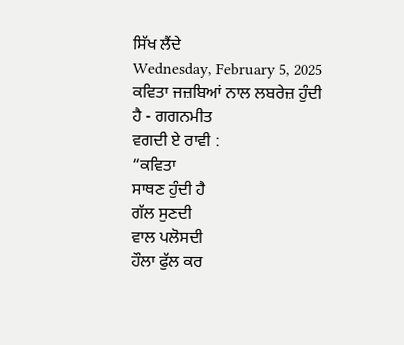ਸਿੱਖ ਲੈਂਦੇ
Wednesday, February 5, 2025
ਕਵਿਤਾ ਜਜ਼ਬਿਆਂ ਨਾਲ ਲਬਰੇਜ਼ ਹੁੰਦੀ ਹੈ - ਗਗਨਮੀਤ
ਵਗਦੀ ਏ ਰਾਵੀ :
“ਕਵਿਤਾ
ਸਾਥਣ ਹੁੰਦੀ ਹੈ
ਗੱਲ ਸੁਣਦੀ
ਵਾਲ ਪਲੋਸਦੀ
ਹੌਲਾ ਫੁੱਲ ਕਰ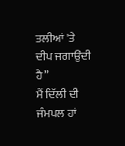ਤਲੀਆਂ 'ਤੇ
ਦੀਪ ਜਗਾਉਂਦੀ ਹੈ”
ਮੈਂ ਦਿੱਲੀ ਦੀ ਜੰਮਪਲ ਹਾਂ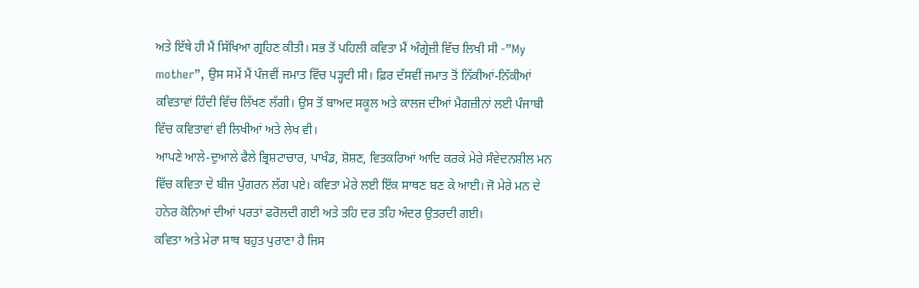ਅਤੇ ਇੱਥੇ ਹੀ ਮੈਂ ਸਿੱਖਿਆ ਗ੍ਰਹਿਣ ਕੀਤੀ। ਸਭ ਤੋਂ ਪਹਿਲੀ ਕਵਿਤਾ ਮੈਂ ਅੰਗ੍ਰੇਜ਼ੀ ਵਿੱਚ ਲਿਖੀ ਸੀ -”My mother”, ਉਸ ਸਮੇਂ ਮੈਂ ਪੰਜਵੀਂ ਜਮਾਤ ਵਿੱਚ ਪੜ੍ਹਦੀ ਸੀ। ਫ਼ਿਰ ਦੱਸਵੀਂ ਜਮਾਤ ਤੋਂ ਨਿੱਕੀਆਂ-ਨਿੱਕੀਆਂ ਕਵਿਤਾਵਾਂ ਹਿੰਦੀ ਵਿੱਚ ਲਿੱਖਣ ਲੱਗੀ। ਉਸ ਤੋਂ ਬਾਅਦ ਸਕੂਲ ਅਤੇ ਕਾਲਜ ਦੀਆਂ ਮੈਗਜ਼ੀਨਾਂ ਲਈ ਪੰਜਾਬੀ ਵਿੱਚ ਕਵਿਤਾਵਾਂ ਵੀ ਲਿਖੀਆਂ ਅਤੇ ਲੇਖ ਵੀ।
ਆਪਣੇ ਆਲੇ-ਦੁਆਲੇ ਫੈਲੇ ਭ੍ਰਿਸ਼ਟਾਚਾਰ, ਪਾਖੰਡ, ਸ਼ੋਸ਼ਣ, ਵਿਤਕਰਿਆਂ ਆਦਿ ਕਰਕੇ ਮੇਰੇ ਸੰਵੇਦਨਸ਼ੀਲ ਮਨ ਵਿੱਚ ਕਵਿਤਾ ਦੇ ਬੀਜ ਪੁੰਗਰਨ ਲੱਗ ਪਏ। ਕਵਿਤਾ ਮੇਰੇ ਲਈ ਇੱਕ ਸਾਥਣ ਬਣ ਕੇ ਆਈ। ਜੋ ਮੇਰੇ ਮਨ ਦੇ ਹਨੇਰ ਕੋਨਿਆਂ ਦੀਆਂ ਪਰਤਾਂ ਫਰੋਲਦੀ ਗਈ ਅਤੇ ਤਹਿ ਦਰ ਤਹਿ ਅੰਦਰ ਉਤਰਦੀ ਗਈ।
ਕਵਿਤਾ ਅਤੇ ਮੇਰਾ ਸਾਥ ਬਹੁਤ ਪੁਰਾਣਾ ਹੈ ਜਿਸ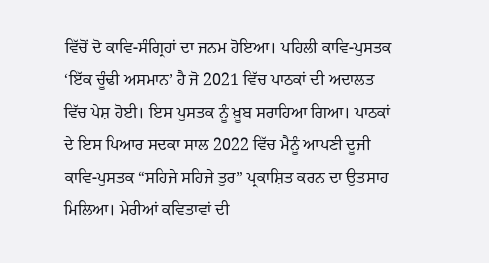ਵਿੱਚੋਂ ਦੋ ਕਾਵਿ-ਸੰਗ੍ਰਿਹਾਂ ਦਾ ਜਨਮ ਹੋਇਆ। ਪਹਿਲੀ ਕਾਵਿ-ਪੁਸਤਕ ‘ਇੱਕ ਚੂੰਢੀ ਅਸਮਾਨ’ ਹੈ ਜੋ 2021 ਵਿੱਚ ਪਾਠਕਾਂ ਦੀ ਅਦਾਲਤ ਵਿੱਚ ਪੇਸ਼ ਹੋਈ। ਇਸ ਪੁਸਤਕ ਨੂੰ ਖ਼ੂਬ ਸਰਾਹਿਆ ਗਿਆ। ਪਾਠਕਾਂ ਦੇ ਇਸ ਪਿਆਰ ਸਦਕਾ ਸਾਲ 2022 ਵਿੱਚ ਮੈਨੂੰ ਆਪਣੀ ਦੂਜੀ ਕਾਵਿ-ਪੁਸਤਕ “ਸਹਿਜੇ ਸਹਿਜੇ ਤੁਰ” ਪ੍ਰਕਾਸ਼ਿਤ ਕਰਨ ਦਾ ਉਤਸਾਹ ਮਿਲਿਆ। ਮੇਰੀਆਂ ਕਵਿਤਾਵਾਂ ਦੀ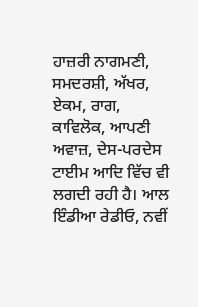ਹਾਜ਼ਰੀ ਨਾਗਮਣੀ, ਸਮਦਰਸ਼ੀ, ਅੱਖਰ, ਏਕਮ, ਰਾਗ, ਕਾਵਿਲੋਕ, ਆਪਣੀ ਅਵਾਜ਼, ਦੇਸ-ਪਰਦੇਸ ਟਾਈਮ ਆਦਿ ਵਿੱਚ ਵੀ ਲਗਦੀ ਰਹੀ ਹੈ। ਆਲ ਇੰਡੀਆ ਰੇਡੀਓ, ਨਵੀਂ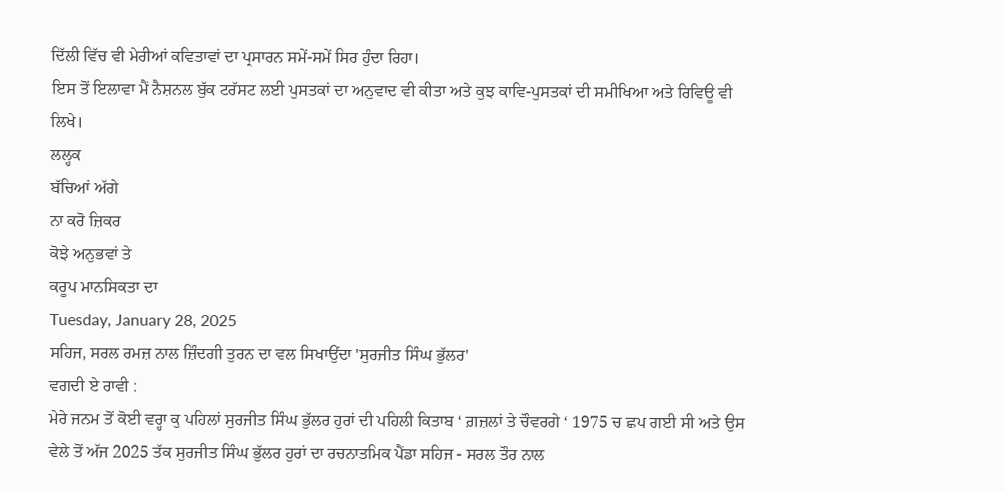ਦਿੱਲੀ ਵਿੱਚ ਵੀ ਮੇਰੀਆਂ ਕਵਿਤਾਵਾਂ ਦਾ ਪ੍ਰਸਾਰਨ ਸਮੇਂ-ਸਮੇਂ ਸਿਰ ਹੁੰਦਾ ਰਿਹਾ।
ਇਸ ਤੋਂ ਇਲਾਵਾ ਮੈਂ ਨੈਸ਼ਨਲ ਬੁੱਕ ਟਰੱਸਟ ਲਈ ਪੁਸਤਕਾਂ ਦਾ ਅਨੁਵਾਦ ਵੀ ਕੀਤਾ ਅਤੇ ਕੁਝ ਕਾਵਿ-ਪੁਸਤਕਾਂ ਦੀ ਸਮੀਖਿਆ ਅਤੇ ਰਿਵਿਊ ਵੀ ਲਿਖੇ।
ਲਲ੍ਹਕ
ਬੱਚਿਆਂ ਅੱਗੇ
ਨਾ ਕਰੋ ਜ਼ਿਕਰ
ਕੋਝੇ ਅਨੁਭਵਾਂ ਤੇ
ਕਰੂਪ ਮਾਨਸਿਕਤਾ ਦਾ
Tuesday, January 28, 2025
ਸਹਿਜ, ਸਰਲ ਰਮਜ਼ ਨਾਲ ਜ਼ਿੰਦਗੀ ਤੁਰਨ ਦਾ ਵਲ ਸਿਖਾਉਂਦਾ 'ਸੁਰਜੀਤ ਸਿੰਘ ਭੁੱਲਰ'
ਵਗਦੀ ਏ ਰਾਵੀ :
ਮੇਰੇ ਜਨਮ ਤੋਂ ਕੋਈ ਵਰ੍ਹਾ ਕੁ ਪਹਿਲਾਂ ਸੁਰਜੀਤ ਸਿੰਘ ਭੁੱਲਰ ਹੁਰਾਂ ਦੀ ਪਹਿਲੀ ਕਿਤਾਬ ‘ ਗ਼ਜ਼ਲਾਂ ਤੇ ਚੌਵਰਗੇ ‘ 1975 ਚ ਛਪ ਗਈ ਸੀ ਅਤੇ ਉਸ ਵੇਲੇ ਤੋਂ ਅੱਜ 2025 ਤੱਕ ਸੁਰਜੀਤ ਸਿੰਘ ਭੁੱਲਰ ਹੁਰਾਂ ਦਾ ਰਚਨਾਤਮਿਕ ਪੈਂਡਾ ਸਹਿਜ - ਸਰਲ ਤੌਰ ਨਾਲ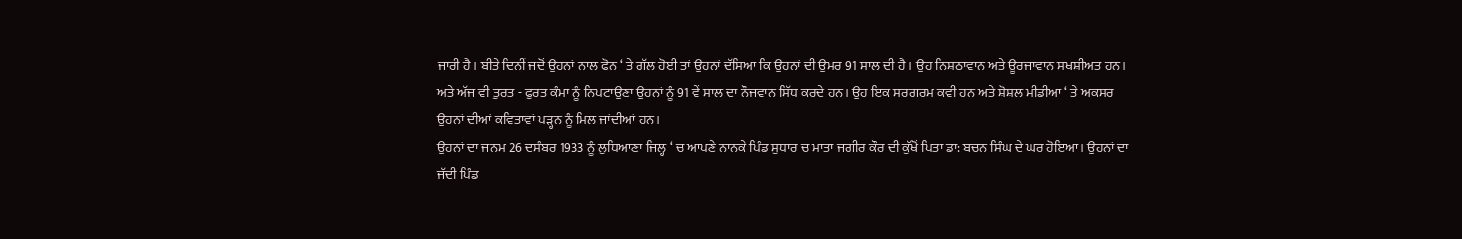ਜਾਰੀ ਹੈ। ਬੀਤੇ ਦਿਨੀਂ ਜਦੋਂ ਉਹਨਾਂ ਨਾਲ ਫੋਨ ‘ ਤੇ ਗੱਲ ਹੋਈ ਤਾਂ ਉਹਨਾਂ ਦੱਸਿਆ ਕਿ ਉਹਨਾਂ ਦੀ ਉਮਰ 91 ਸਾਲ ਦੀ ਹੈ। ਉਹ ਨਿਸ਼ਠਾਵਾਨ ਅਤੇ ਊਰਜਾਵਾਨ ਸਖਸ਼ੀਅਤ ਹਨ। ਅਤੇ ਅੱਜ ਵੀ ਤੁਰਤ - ਫੁਰਤ ਕੰਮਾ ਨੂੰ ਨਿਪਟਾਉਣਾ ਉਹਨਾਂ ਨੂੰ 91 ਵੇਂ ਸਾਲ ਦਾ ਨੌਜਵਾਨ ਸਿੱਧ ਕਰਦੇ ਹਨ। ਉਹ ਇਕ ਸਰਗਰਮ ਕਵੀ ਹਨ ਅਤੇ ਸ਼ੋਸ਼ਲ ਮੀਡੀਆ ‘ ਤੇ ਅਕਸਰ ਉਹਨਾਂ ਦੀਆਂ ਕਵਿਤਾਵਾਂ ਪੜ੍ਹਨ ਨੂੰ ਮਿਲ ਜਾਂਦੀਆਂ ਹਨ।
ਉਹਨਾਂ ਦਾ ਜਨਮ 26 ਦਸੰਬਰ 1933 ਨੂੰ ਲੁਧਿਆਣਾ ਜਿਲ੍ਹ ‘ ਚ ਆਪਣੇ ਨਾਨਕੇ ਪਿੰਡ ਸੁਧਾਰ ਚ ਮਾਤਾ ਜਗੀਰ ਕੌਰ ਦੀ ਕੁੱਖੋਂ ਪਿਤਾ ਡਾ: ਬਚਨ ਸਿੰਘ ਦੇ ਘਰ ਹੋਇਆ। ਉਹਨਾਂ ਦਾ ਜੱਦੀ ਪਿੰਡ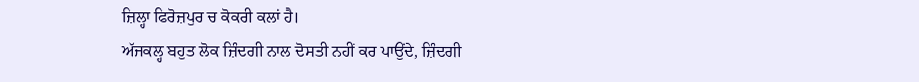ਜ਼ਿਲ੍ਹਾ ਫਿਰੋਜ਼ਪੁਰ ਚ ਕੋਕਰੀ ਕਲਾਂ ਹੈ।
ਅੱਜਕਲ੍ਹ ਬਹੁਤ ਲੋਕ ਜ਼ਿੰਦਗੀ ਨਾਲ ਦੋਸਤੀ ਨਹੀਂ ਕਰ ਪਾਉਂਦੇ, ਜ਼ਿੰਦਗੀ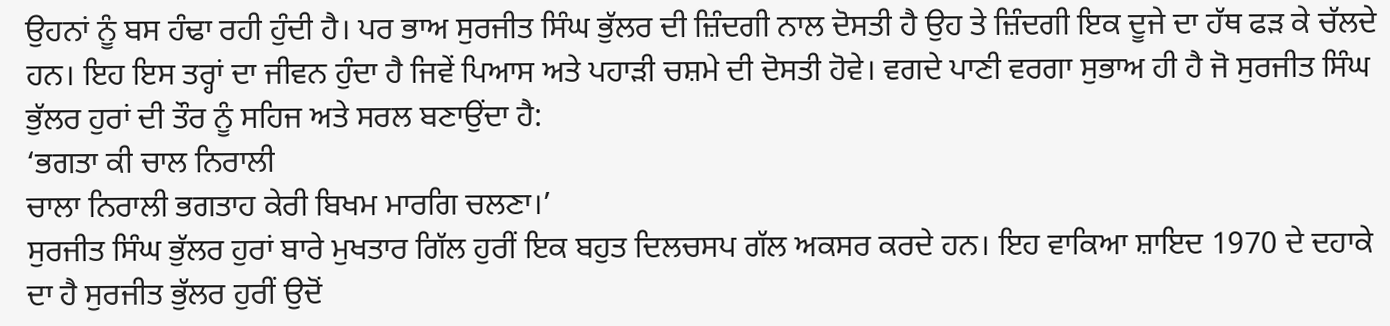ਉਹਨਾਂ ਨੂੰ ਬਸ ਹੰਢਾ ਰਹੀ ਹੁੰਦੀ ਹੈ। ਪਰ ਭਾਅ ਸੁਰਜੀਤ ਸਿੰਘ ਭੁੱਲਰ ਦੀ ਜ਼ਿੰਦਗੀ ਨਾਲ ਦੋਸਤੀ ਹੈ ਉਹ ਤੇ ਜ਼ਿੰਦਗੀ ਇਕ ਦੂਜੇ ਦਾ ਹੱਥ ਫੜ ਕੇ ਚੱਲਦੇ ਹਨ। ਇਹ ਇਸ ਤਰ੍ਹਾਂ ਦਾ ਜੀਵਨ ਹੁੰਦਾ ਹੈ ਜਿਵੇਂ ਪਿਆਸ ਅਤੇ ਪਹਾੜੀ ਚਸ਼ਮੇ ਦੀ ਦੋਸਤੀ ਹੋਵੇ। ਵਗਦੇ ਪਾਣੀ ਵਰਗਾ ਸੁਭਾਅ ਹੀ ਹੈ ਜੋ ਸੁਰਜੀਤ ਸਿੰਘ ਭੁੱਲਰ ਹੁਰਾਂ ਦੀ ਤੌਰ ਨੂੰ ਸਹਿਜ ਅਤੇ ਸਰਲ ਬਣਾਉਂਦਾ ਹੈ:
‘ਭਗਤਾ ਕੀ ਚਾਲ ਨਿਰਾਲੀ
ਚਾਲਾ ਨਿਰਾਲੀ ਭਗਤਾਹ ਕੇਰੀ ਬਿਖਮ ਮਾਰਗਿ ਚਲਣਾ।’
ਸੁਰਜੀਤ ਸਿੰਘ ਭੁੱਲਰ ਹੁਰਾਂ ਬਾਰੇ ਮੁਖਤਾਰ ਗਿੱਲ ਹੁਰੀਂ ਇਕ ਬਹੁਤ ਦਿਲਚਸਪ ਗੱਲ ਅਕਸਰ ਕਰਦੇ ਹਨ। ਇਹ ਵਾਕਿਆ ਸ਼ਾਇਦ 1970 ਦੇ ਦਹਾਕੇ ਦਾ ਹੈ ਸੁਰਜੀਤ ਭੁੱਲਰ ਹੁਰੀਂ ਉਦੋਂ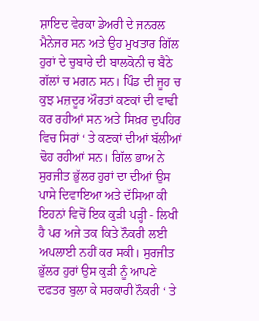ਸ਼ਾਇਦ ਵੇਰਕਾ ਡੇਅਰੀ ਦੇ ਜਨਰਲ ਮੈਨੇਜਰ ਸਨ ਅਤੇ ਉਹ ਮੁਖਤਾਰ ਗਿੱਲ ਹੁਰਾਂ ਦੇ ਚੁਬਾਰੇ ਦੀ ਬਾਲਕੋਨੀ ਚ ਬੈਠੇ ਗੱਲਾਂ ਚ ਮਗਨ ਸਨ। ਪਿੰਡ ਦੀ ਜੂਹ ਚ ਕੁਝ ਮਜ਼ਦੂਰ ਔਰਤਾਂ ਕਣਕਾਂ ਦੀ ਵਾਢੀ ਕਰ ਰਹੀਆਂ ਸਨ ਅਤੇ ਸਿਖ਼ਰ ਦੁਪਹਿਰ ਵਿਚ ਸਿਰਾਂ ‘ ਤੇ ਕਣਕਾਂ ਦੀਆਂ ਬੱਲੀਆਂ ਢੋਹ ਰਹੀਆਂ ਸਨ। ਗਿੱਲ ਭਾਅ ਨੇ ਸੁਰਜੀਤ ਭੁੱਲਰ ਹੁਰਾਂ ਦਾ ਦੀਆਂ ਉਸ ਪਾਸੇ ਦਿਵਾਇਆ ਅਤੇ ਦੱਸਿਆ ਕੀ ਇਹਨਾਂ ਵਿਚੋਂ ਇਕ ਕੁੜੀ ਪੜ੍ਹੀ - ਲਿਖੀ ਹੈ ਪਰ ਅਜੇ ਤਕ ਕਿਤੇ ਨੌਕਰੀ ਲਈ ਅਪਲਾਈ ਨਹੀਂ ਕਰ ਸਕੀ। ਸੁਰਜੀਤ ਭੁੱਲਰ ਹੁਰਾਂ ਉਸ ਕੁੜੀ ਨੂੰ ਆਪਣੇ ਦਫਤਰ ਬੁਲਾ ਕੇ ਸਰਕਾਰੀ ਨੌਕਰੀ ‘ ਤੇ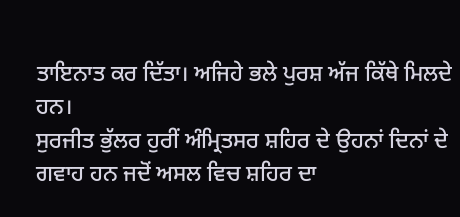ਤਾਇਨਾਤ ਕਰ ਦਿੱਤਾ। ਅਜਿਹੇ ਭਲੇ ਪੁਰਸ਼ ਅੱਜ ਕਿੱਥੇ ਮਿਲਦੇ ਹਨ।
ਸੁਰਜੀਤ ਭੁੱਲਰ ਹੁਰੀਂ ਅੰਮ੍ਰਿਤਸਰ ਸ਼ਹਿਰ ਦੇ ਉਹਨਾਂ ਦਿਨਾਂ ਦੇ ਗਵਾਹ ਹਨ ਜਦੋਂ ਅਸਲ ਵਿਚ ਸ਼ਹਿਰ ਦਾ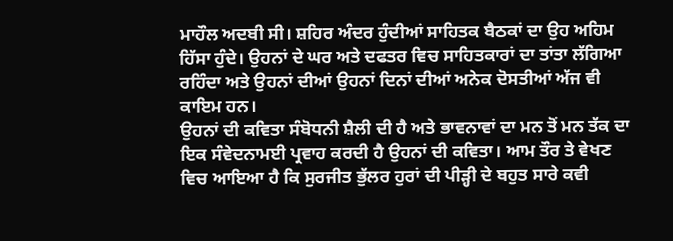ਮਾਹੌਲ ਅਦਬੀ ਸੀ। ਸ਼ਹਿਰ ਅੰਦਰ ਹੁੰਦੀਆਂ ਸਾਹਿਤਕ ਬੈਠਕਾਂ ਦਾ ਉਹ ਅਹਿਮ ਹਿੱਸਾ ਹੁੰਦੇ। ਉਹਨਾਂ ਦੇ ਘਰ ਅਤੇ ਦਫਤਰ ਵਿਚ ਸਾਹਿਤਕਾਰਾਂ ਦਾ ਤਾਂਤਾ ਲੱਗਿਆ ਰਹਿੰਦਾ ਅਤੇ ਉਹਨਾਂ ਦੀਆਂ ਉਹਨਾਂ ਦਿਨਾਂ ਦੀਆਂ ਅਨੇਕ ਦੋਸਤੀਆਂ ਅੱਜ ਵੀ ਕਾਇਮ ਹਨ।
ਉਹਨਾਂ ਦੀ ਕਵਿਤਾ ਸੰਬੋਧਨੀ ਸ਼ੈਲੀ ਦੀ ਹੈ ਅਤੇ ਭਾਵਨਾਵਾਂ ਦਾ ਮਨ ਤੋਂ ਮਨ ਤੱਕ ਦਾ ਇਕ ਸੰਵੇਦਨਾਮਈ ਪ੍ਰਵਾਹ ਕਰਦੀ ਹੈ ਉਹਨਾਂ ਦੀ ਕਵਿਤਾ। ਆਮ ਤੌਰ ਤੇ ਵੇਖਣ ਵਿਚ ਆਇਆ ਹੈ ਕਿ ਸੁਰਜੀਤ ਭੁੱਲਰ ਹੁਰਾਂ ਦੀ ਪੀੜ੍ਹੀ ਦੇ ਬਹੁਤ ਸਾਰੇ ਕਵੀ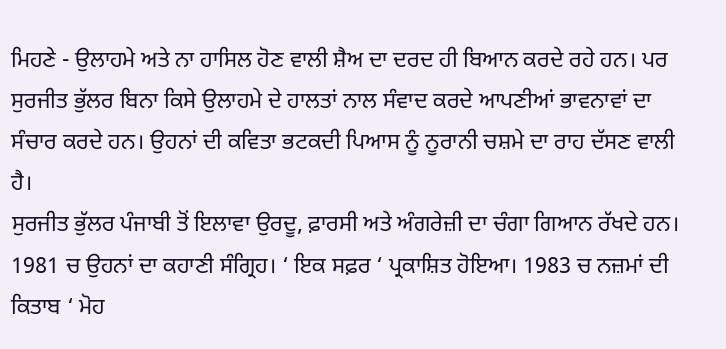ਮਿਹਣੇ - ਉਲਾਹਮੇ ਅਤੇ ਨਾ ਹਾਸਿਲ ਹੋਣ ਵਾਲੀ ਸ਼ੈਅ ਦਾ ਦਰਦ ਹੀ ਬਿਆਨ ਕਰਦੇ ਰਹੇ ਹਨ। ਪਰ ਸੁਰਜੀਤ ਭੁੱਲਰ ਬਿਨਾ ਕਿਸੇ ਉਲਾਹਮੇ ਦੇ ਹਾਲਤਾਂ ਨਾਲ ਸੰਵਾਦ ਕਰਦੇ ਆਪਣੀਆਂ ਭਾਵਨਾਵਾਂ ਦਾ ਸੰਚਾਰ ਕਰਦੇ ਹਨ। ਉਹਨਾਂ ਦੀ ਕਵਿਤਾ ਭਟਕਦੀ ਪਿਆਸ ਨੂੰ ਨੂਰਾਨੀ ਚਸ਼ਮੇ ਦਾ ਰਾਹ ਦੱਸਣ ਵਾਲੀ ਹੈ।
ਸੁਰਜੀਤ ਭੁੱਲਰ ਪੰਜਾਬੀ ਤੋਂ ਇਲਾਵਾ ਉਰਦੂ, ਫ਼ਾਰਸੀ ਅਤੇ ਅੰਗਰੇਜ਼ੀ ਦਾ ਚੰਗਾ ਗਿਆਨ ਰੱਖਦੇ ਹਨ। 1981 ਚ ਉਹਨਾਂ ਦਾ ਕਹਾਣੀ ਸੰਗ੍ਰਿਹ। ‘ ਇਕ ਸਫ਼ਰ ‘ ਪ੍ਰਕਾਸ਼ਿਤ ਹੋਇਆ। 1983 ਚ ਨਜ਼ਮਾਂ ਦੀ ਕਿਤਾਬ ‘ ਮੋਹ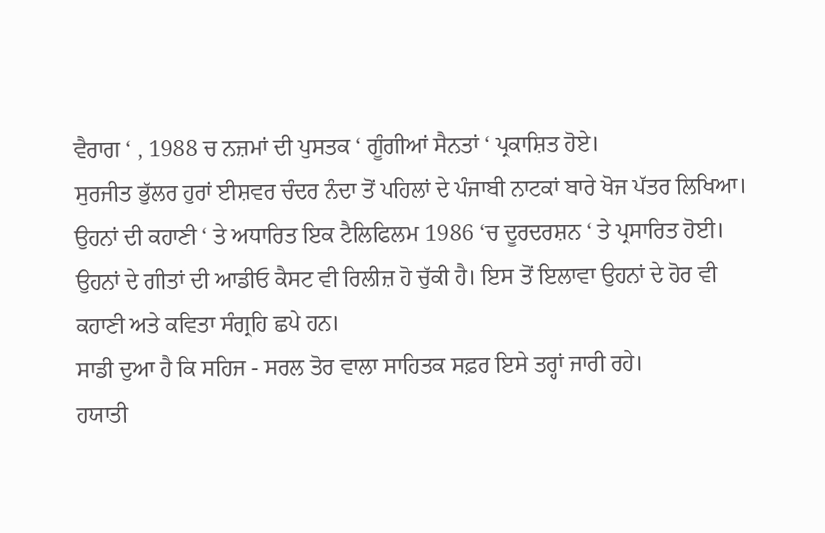ਵੈਰਾਗ ‘ , 1988 ਚ ਨਜ਼ਮਾਂ ਦੀ ਪੁਸਤਕ ‘ ਗੂੰਗੀਆਂ ਸੈਨਤਾਂ ‘ ਪ੍ਰਕਾਸ਼ਿਤ ਹੋਏ।
ਸੁਰਜੀਤ ਭੁੱਲਰ ਹੁਰਾਂ ਈਸ਼ਵਰ ਚੰਦਰ ਨੰਦਾ ਤੋਂ ਪਹਿਲਾਂ ਦੇ ਪੰਜਾਬੀ ਨਾਟਕਾਂ ਬਾਰੇ ਖੋਜ ਪੱਤਰ ਲਿਖਿਆ। ਉਹਨਾਂ ਦੀ ਕਹਾਣੀ ‘ ਤੇ ਅਧਾਰਿਤ ਇਕ ਟੈਲਿਫਿਲਮ 1986 ‘ਚ ਦੂਰਦਰਸ਼ਨ ‘ ਤੇ ਪ੍ਰਸਾਰਿਤ ਹੋਈ। ਉਹਨਾਂ ਦੇ ਗੀਤਾਂ ਦੀ ਆਡੀਓ ਕੈਸਟ ਵੀ ਰਿਲੀਜ਼ ਹੋ ਚੁੱਕੀ ਹੈ। ਇਸ ਤੋਂ ਇਲਾਵਾ ਉਹਨਾਂ ਦੇ ਹੋਰ ਵੀ ਕਹਾਣੀ ਅਤੇ ਕਵਿਤਾ ਸੰਗ੍ਰਹਿ ਛਪੇ ਹਨ।
ਸਾਡੀ ਦੁਆ ਹੈ ਕਿ ਸਹਿਜ - ਸਰਲ ਤੋਰ ਵਾਲਾ ਸਾਹਿਤਕ ਸਫ਼ਰ ਇਸੇ ਤਰ੍ਹਾਂ ਜਾਰੀ ਰਹੇ।
ਹਯਾਤੀ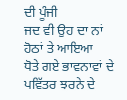ਦੀ ਪੂੰਜੀ
ਜਦ ਵੀ ਉਹ ਦਾ ਨਾਂ ਹੋਠਾਂ ਤੇ ਆਇਆ
ਧੋਤੇ ਗਏ ਭਾਵਨਾਵਾਂ ਦੇ ਪਵਿੱਤਰ ਝਰਨੇ ਦੇ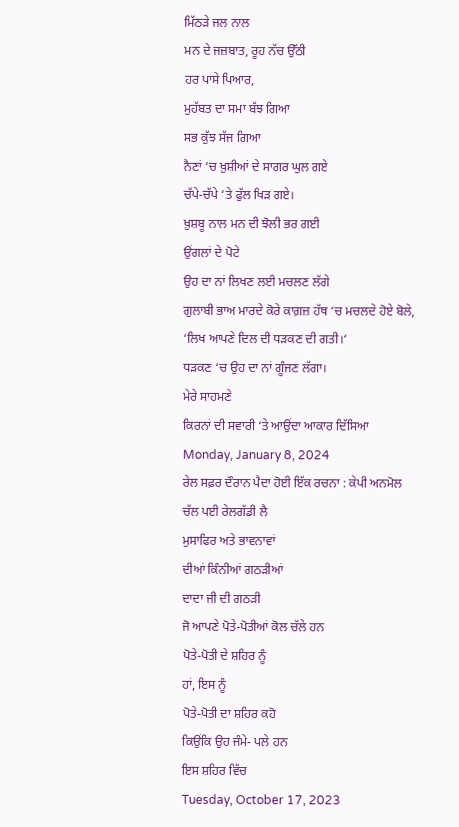ਮਿੱਠੜੇ ਜਲ ਨਾਲ
ਮਨ ਦੇ ਜਜ਼ਬਾਤ, ਰੂਹ ਨੱਚ ਉੱਠੀ
ਹਰ ਪਾਸੇ ਪਿਆਰ,
ਮੁਹੱਬਤ ਦਾ ਸਮਾ ਬੱਝ ਗਿਆ
ਸਭ ਕੁੱਝ ਸੱਜ ਗਿਆ
ਨੈਣਾਂ ‘ਚ ਖ਼ੁਸ਼ੀਆਂ ਦੇ ਸਾਗਰ ਘੁਲ ਗਏ
ਚੱਪੇ-ਚੱਪੇ ‘ਤੇ ਫੁੱਲ ਖਿੜ ਗਏ।
ਖ਼ੁਸ਼ਬੂ ਨਾਲ ਮਨ ਦੀ ਝੋਲੀ ਭਰ ਗਈ
ਉਂਗਲਾਂ ਦੇ ਪੋਟੇ
ਉਹ ਦਾ ਨਾਂ ਲਿਖਣ ਲਈ ਮਚਲਣ ਲੱਗੇ
ਗੁਲਾਬੀ ਭਾਅ ਮਾਰਦੇ ਕੋਰੇ ਕਾਗ਼ਜ਼ ਹੱਥ ‘ਚ ਮਚਲਦੇ ਹੋਏ ਬੋਲੇ,
‘ਲਿਖ ਆਪਣੇ ਦਿਲ ਦੀ ਧੜਕਣ ਦੀ ਗਤੀ।‘
ਧੜਕਣ ‘ਚ ਉਹ ਦਾ ਨਾਂ ਗੂੰਜਣ ਲੱਗਾ।
ਮੇਰੇ ਸਾਹਮਣੇ
ਕਿਰਨਾਂ ਦੀ ਸਵਾਰੀ ‘ਤੇ ਆਉਂਦਾ ਆਕਾਰ ਦਿੱਸਿਆ
Monday, January 8, 2024
ਰੇਲ ਸਫ਼ਰ ਦੌਰਾਨ ਪੈਦਾ ਹੋਈ ਇੱਕ ਰਚਨਾ : ਕੇਪੀ ਅਨਮੋਲ
ਚੱਲ ਪਈ ਰੇਲਗੱਡੀ ਲੈ
ਮੁਸਾਫਿਰ ਅਤੇ ਭਾਵਨਾਵਾਂ
ਦੀਆਂ ਕਿੰਨੀਆਂ ਗਠੜੀਆਂ
ਦਾਦਾ ਜੀ ਦੀ ਗਠੜੀ
ਜੋ ਆਪਣੇ ਪੋਤੇ-ਪੋਤੀਆਂ ਕੋਲ ਚੱਲੇ ਹਨ
ਪੋਤੇ-ਪੋਤੀ ਦੇ ਸ਼ਹਿਰ ਨੂੰ
ਹਾਂ, ਇਸ ਨੂੰ
ਪੋਤੇ-ਪੋਤੀ ਦਾ ਸ਼ਹਿਰ ਕਹੋ
ਕਿਉਂਕਿ ਉਹ ਜੰਮੇ- ਪਲੇ ਹਨ
ਇਸ ਸ਼ਹਿਰ ਵਿੱਚ
Tuesday, October 17, 2023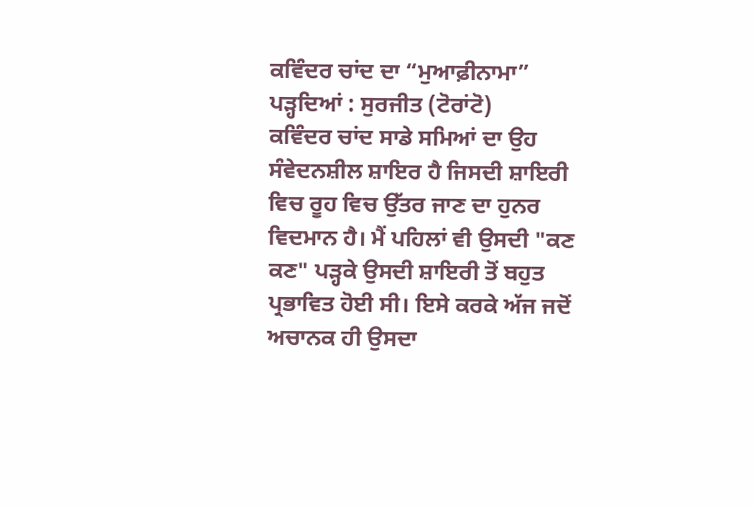ਕਵਿੰਦਰ ਚਾਂਦ ਦਾ “ਮੁਆਫ਼ੀਨਾਮਾ” ਪੜ੍ਹਦਿਆਂ : ਸੁਰਜੀਤ (ਟੋਰਾਂਟੋ)
ਕਵਿੰਦਰ ਚਾਂਦ ਸਾਡੇ ਸਮਿਆਂ ਦਾ ਉਹ ਸੰਵੇਦਨਸ਼ੀਲ ਸ਼ਾਇਰ ਹੈ ਜਿਸਦੀ ਸ਼ਾਇਰੀ ਵਿਚ ਰੂਹ ਵਿਚ ਉੱਤਰ ਜਾਣ ਦਾ ਹੁਨਰ ਵਿਦਮਾਨ ਹੈ। ਮੈਂ ਪਹਿਲਾਂ ਵੀ ਉਸਦੀ "ਕਣ ਕਣ" ਪੜ੍ਹਕੇ ਉਸਦੀ ਸ਼ਾਇਰੀ ਤੋਂ ਬਹੁਤ ਪ੍ਰਭਾਵਿਤ ਹੋਈ ਸੀ। ਇਸੇ ਕਰਕੇ ਅੱਜ ਜਦੋਂ ਅਚਾਨਕ ਹੀ ਉਸਦਾ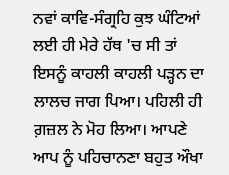ਨਵਾਂ ਕਾਵਿ-ਸੰਗ੍ਰਹਿ ਕੁਝ ਘੰਟਿਆਂ ਲਈ ਹੀ ਮੇਰੇ ਹੱਥ 'ਚ ਸੀ ਤਾਂ ਇਸਨੂੰ ਕਾਹਲੀ ਕਾਹਲੀ ਪੜ੍ਹਨ ਦਾ ਲਾਲਚ ਜਾਗ ਪਿਆ। ਪਹਿਲੀ ਹੀ ਗ਼ਜ਼ਲ ਨੇ ਮੋਹ ਲਿਆ। ਆਪਣੇ ਆਪ ਨੂੰ ਪਹਿਚਾਨਣਾ ਬਹੁਤ ਔਖਾ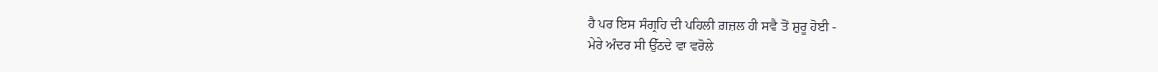ਹੈ ਪਰ ਇਸ ਸੰਗ੍ਰਹਿ ਦੀ ਪਹਿਲੀ ਗ਼ਜ਼ਲ ਹੀ ਸਵੈ ਤੋਂ ਸ਼ੁਰੂ ਹੋਈ -
ਮੇਰੇ ਅੰਦਰ ਸੀ ਉੱਠਦੇ ਵਾ ਵਰੋਲੇ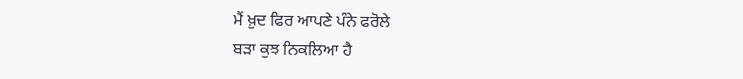ਮੈਂ ਖ਼ੁਦ ਫਿਰ ਆਪਣੇ ਪੰਨੇ ਫਰੋਲੇ
ਬੜਾ ਕੁਝ ਨਿਕਲਿਆ ਹੈ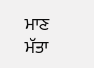ਮਾਣ ਮੱਤਾ